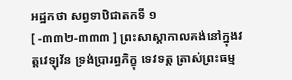អដ្ឋកថា សព្វទាឋិជាតកទី ១
[ -៣៣២-៣៣៣ ] ព្រះសាស្តាកាលគង់នៅក្នុងវត្តវេឡុវ័ន ទ្រង់ប្រារព្ធភិក្ខុ ទេវទត្ត ត្រាស់ព្រះធម្ម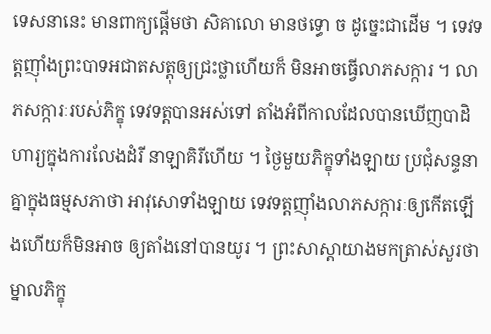ទេសនានេះ មានពាក្យផ្តើមថា សិគាលោ មានថទ្ធោ ច ដូច្នេះជាដើម ។ ទេវទត្តញ៉ាំងព្រះបាទអជាតសត្តុឲ្យជ្រះថ្លាហើយក៏ មិនអាចធ្វើលាភសក្ការ ។ លាភសក្ការៈរបស់ភិក្ខុ ទេវទត្តបានអស់ទៅ តាំងអំពីកាលដែលបានឃើញបាដិហារ្យក្នុងការលែងដំរី នាឡាគិរីហើយ ។ ថ្ងៃមួយភិក្ខុទាំងឡាយ ប្រជុំសន្ទនាគ្នាក្នុងធម្មសភាថា អាវុសោទាំងឡាយ ទេវទត្តញ៉ាំងលាភសក្ការៈឲ្យកើតឡើងហើយក៏មិនអាច ឲ្យតាំងនៅបានយូរ ។ ព្រះសាស្តាយាងមកត្រាស់សួរថា ម្នាលភិក្ខុ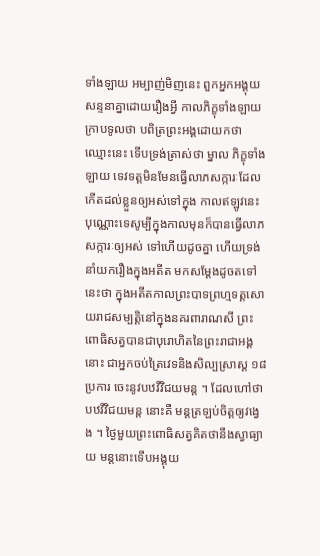ទាំងឡាយ អម្បាញ់មិញនេះ ពួកអ្នកអង្គុយសន្ទនាគ្នាដោយរឿងអ្វី កាលភិក្ខុទាំងឡាយ ក្រាបទូលថា បពិត្រព្រះអង្គដោយកថាឈ្មោះនេះ ទើបទ្រង់ត្រាស់ថា ម្នាល ភិក្ខុទាំងឡាយ ទេវទត្តមិនមែនធ្វើលាភសក្ការៈដែលកើតដល់ខ្លួនឲ្យអស់ទៅក្នុង កាលឥឡូវនេះបុណ្ណោះទេសូម្បីក្នុងកាលមុនក៏បានធ្វើលាភសក្ការៈឲ្យអស់ ទៅហើយដូចគ្នា ហើយទ្រង់នាំយករឿងក្នុងអតីត មកសម្តែងដូចតទៅនេះថា ក្នុងអតីតកាលព្រះបាទព្រហ្មទត្តសោយរាជសម្បត្តិនៅក្នុងនគរពារាណសី ព្រះពោធិសត្វបានជាបុរោហិតនៃព្រះរាជាអង្គនោះ ជាអ្នកចប់ត្រៃវេទនិងសិល្បស្រាស្ត ១៨ ប្រការ ចេះនូវបឋវីវិជយមន្ត ។ ដែលហៅថា បឋវីវិជយមន្ត នោះគឺ មន្តត្រឡប់ចិត្តឲ្យវង្វេង ។ ថ្ងៃមួយព្រះពោធិសត្វគិតថានឹងស្វាធ្យាយ មន្តនោះទើបអង្គុយ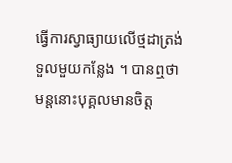ធ្វើការស្វាធ្យាយលើថ្មដាត្រង់ទួលមួយកន្លែង ។ បានឮថា មន្តនោះបុគ្គលមានចិត្ត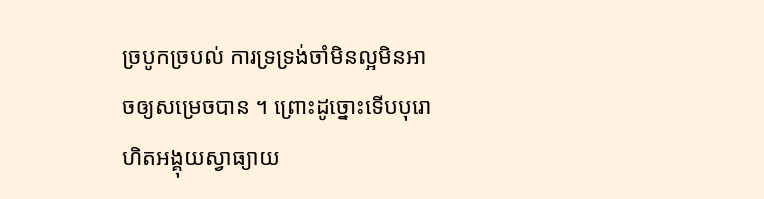ច្របូកច្របល់ ការទ្រទ្រង់ចាំមិនល្អមិនអាចឲ្យសម្រេចបាន ។ ព្រោះដូច្នោះទើបបុរោហិតអង្គុយស្វាធ្យាយ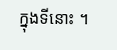ក្នុងទីនោះ ។